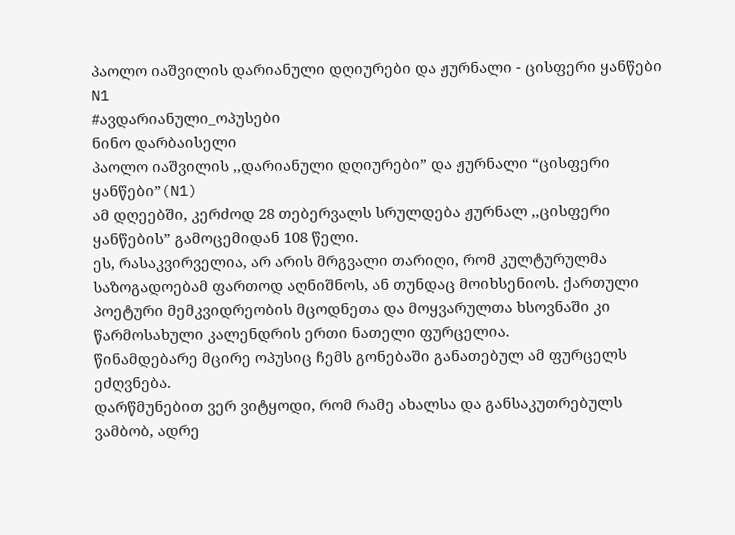პაოლო იაშვილის დარიანული დღიურები და ჟურნალი - ცისფერი ყანწები N1
#ავდარიანული_ოპუსები
ნინო დარბაისელი
პაოლო იაშვილის ,,დარიანული დღიურები” და ჟურნალი “ცისფერი ყანწები”(N1)
ამ დღეებში, კერძოდ 28 თებერვალს სრულდება ჟურნალ ,,ცისფერი ყანწების” გამოცემიდან 108 წელი.
ეს, რასაკვირველია, არ არის მრგვალი თარიღი, რომ კულტურულმა საზოგადოებამ ფართოდ აღნიშნოს, ან თუნდაც მოიხსენიოს. ქართული პოეტური მემკვიდრეობის მცოდნეთა და მოყვარულთა ხსოვნაში კი წარმოსახული კალენდრის ერთი ნათელი ფურცელია.
წინამდებარე მცირე ოპუსიც ჩემს გონებაში განათებულ ამ ფურცელს ეძღვნება.
დარწმუნებით ვერ ვიტყოდი, რომ რამე ახალსა და განსაკუთრებულს ვამბობ, ადრე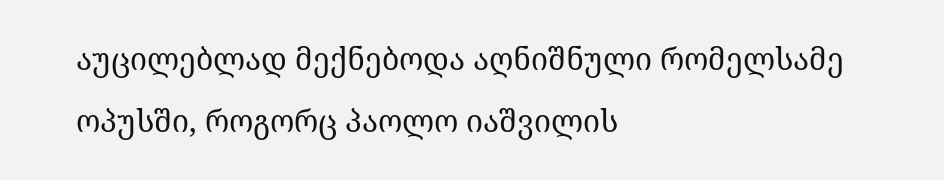აუცილებლად მექნებოდა აღნიშნული რომელსამე ოპუსში, როგორც პაოლო იაშვილის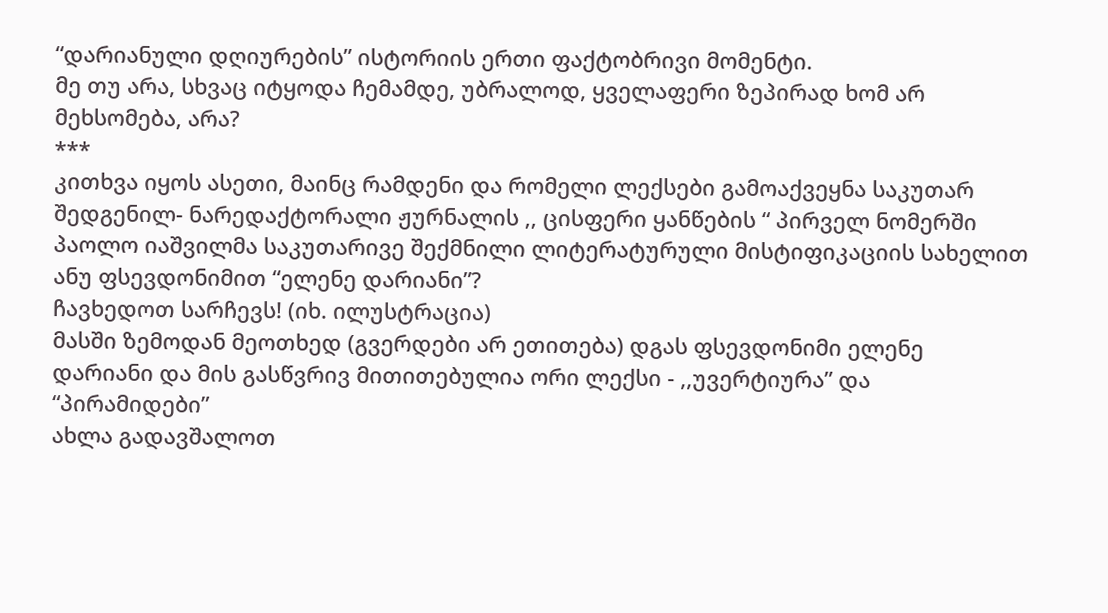“დარიანული დღიურების” ისტორიის ერთი ფაქტობრივი მომენტი.
მე თუ არა, სხვაც იტყოდა ჩემამდე, უბრალოდ, ყველაფერი ზეპირად ხომ არ მეხსომება, არა?
***
კითხვა იყოს ასეთი, მაინც რამდენი და რომელი ლექსები გამოაქვეყნა საკუთარ შედგენილ- ნარედაქტორალი ჟურნალის ,, ცისფერი ყანწების “ პირველ ნომერში პაოლო იაშვილმა საკუთარივე შექმნილი ლიტერატურული მისტიფიკაციის სახელით ანუ ფსევდონიმით “ელენე დარიანი”?
ჩავხედოთ სარჩევს! (იხ. ილუსტრაცია)
მასში ზემოდან მეოთხედ (გვერდები არ ეთითება) დგას ფსევდონიმი ელენე დარიანი და მის გასწვრივ მითითებულია ორი ლექსი - ,,უვერტიურა” და “პირამიდები”
ახლა გადავშალოთ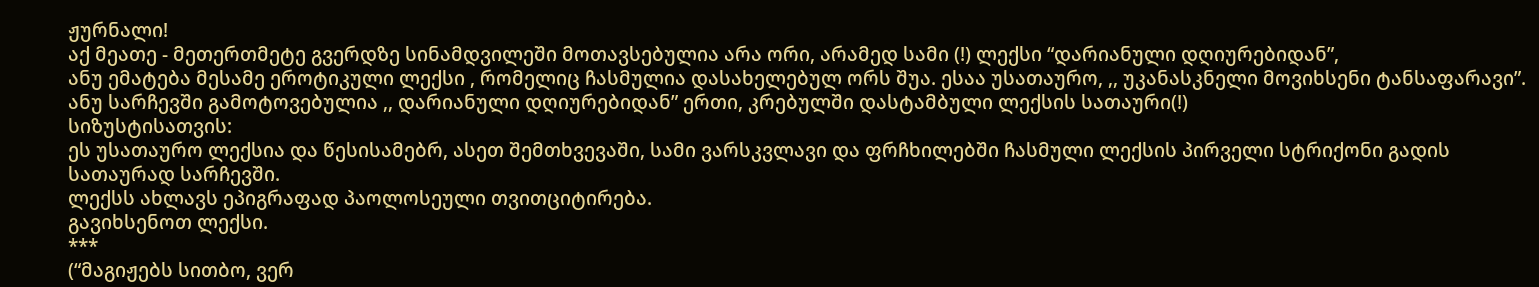ჟურნალი!
აქ მეათე - მეთერთმეტე გვერდზე სინამდვილეში მოთავსებულია არა ორი, არამედ სამი (!) ლექსი “დარიანული დღიურებიდან”,
ანუ ემატება მესამე ეროტიკული ლექსი , რომელიც ჩასმულია დასახელებულ ორს შუა. ესაა უსათაურო, ,, უკანასკნელი მოვიხსენი ტანსაფარავი”.
ანუ სარჩევში გამოტოვებულია ,, დარიანული დღიურებიდან” ერთი, კრებულში დასტამბული ლექსის სათაური(!)
სიზუსტისათვის:
ეს უსათაურო ლექსია და წესისამებრ, ასეთ შემთხვევაში, სამი ვარსკვლავი და ფრჩხილებში ჩასმული ლექსის პირველი სტრიქონი გადის სათაურად სარჩევში.
ლექსს ახლავს ეპიგრაფად პაოლოსეული თვითციტირება.
გავიხსენოთ ლექსი.
***
(“მაგიჟებს სითბო, ვერ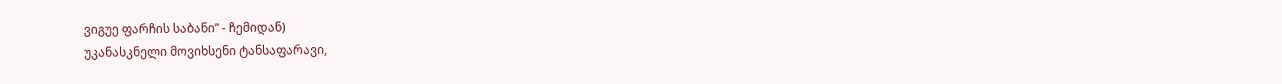ვიგუე ფარჩის საბანი” - ჩემიდან)
უკანასკნელი მოვიხსენი ტანსაფარავი,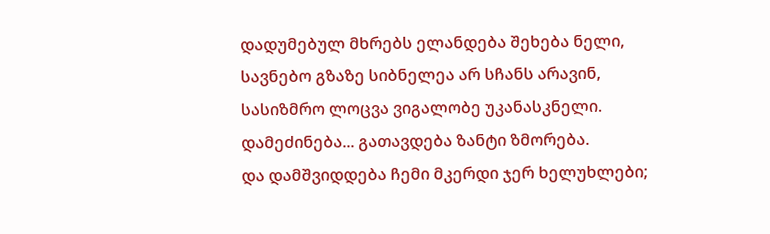დადუმებულ მხრებს ელანდება შეხება ნელი,
სავნებო გზაზე სიბნელეა არ სჩანს არავინ,
სასიზმრო ლოცვა ვიგალობე უკანასკნელი.
დამეძინება... გათავდება ზანტი ზმორება.
და დამშვიდდება ჩემი მკერდი ჯერ ხელუხლები;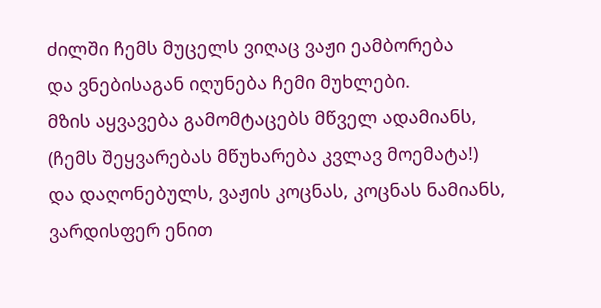ძილში ჩემს მუცელს ვიღაც ვაჟი ეამბორება
და ვნებისაგან იღუნება ჩემი მუხლები.
მზის აყვავება გამომტაცებს მწველ ადამიანს,
(ჩემს შეყვარებას მწუხარება კვლავ მოემატა!)
და დაღონებულს, ვაჟის კოცნას, კოცნას ნამიანს,
ვარდისფერ ენით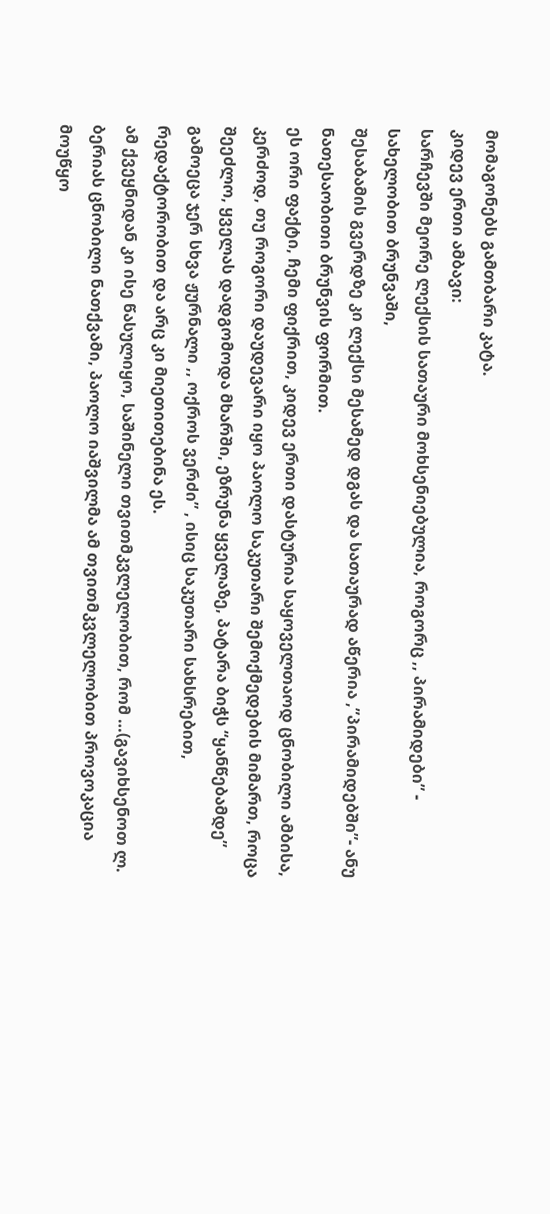მომაგონებს გამთბარი კატა.
კიდევ ერთი ამბავი:
სარჩევში მეორე ლექსის სათაური მოხსენიებულია, როგორც ,, პირამიდები” - სახელობით ბრუნვაში,
შესაბამის გვერდზე კი ლექსი მესამედ დგას და სათაურად აწერია ,”პირამიდებში”- ანუ ნათესაობითი ბრუნვის ფორმით.
ეს ორი ფაქტი, ჩემი ფიქრით, კიდევ ერთი დასტურია საყოველთაოდ ცნობილი ამბისა, კერძოდ, თუ როგორი დაუდევარი იყო პაოლო საკუთარი შემოქმედების მიმართ, როცა შეეძლო, ყველას დადგომოდა მხარში, ეზრუნა ყველაზე, პატარა ბიჭს “ყანწებამდე” გამოეცა ჯერ სხვა ჟურნალი ,, ოქროს ვერძი” , ისიც საკუთარი სახსრებით, რედაქტორობით და არც კი მიეთითებინა ეს.
ამ ქვეყნიდან კი ისე წასულიყო, საშინელი თვითმკვლელობით, რომ …(გავიხსენოთ ლ. ბერიას ცნობილი ნათქვამი, პაოლო იაშვილმა ამ თვითმკვლელობით პროვოკაცია მოუწყო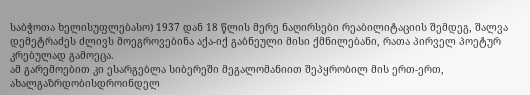საბჭოთა ხელისუფლებასო) 1937 დან 18 წლის მერე ნაღირსები რეაბილიტაციის შემდეგ, შალვა დემეტრაძეს ძლივს მოეგროვებინა აქა-იქ გაბნეული მისი ქმნილებანი, რათა პირველ პოეტურ კრებულად გამოეცა.
ამ გარემოებით კი ესარგებლა სიბერეში მეგალომანიით შეპყრობილ მის ერთ-ერთ, ახალგაზრდობისდროინდელ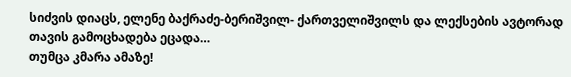სიძვის დიაცს, ელენე ბაქრაძე-ბერიშვილ- ქართველიშვილს და ლექსების ავტორად თავის გამოცხადება ეცადა…
თუმცა კმარა ამაზე!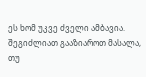ეს ხომ უკვე ძველი ამბავია.
შეგიძლიათ გააზიაროთ მასალა, თუ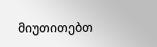მიუთითებთ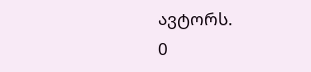ავტორს.
0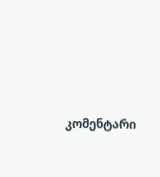კომენტარი